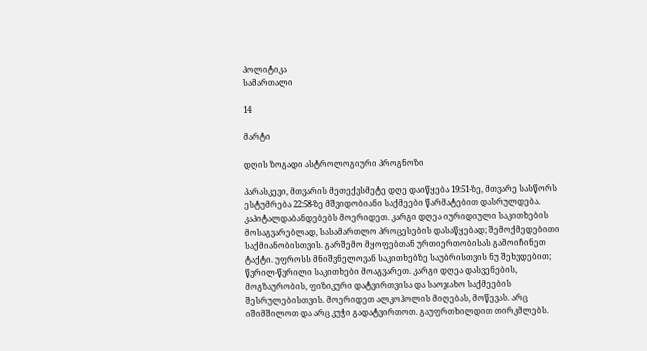პოლიტიკა
სამართალი

14

მარტი

დღის ზოგადი ასტროლოგიური პროგნოზი

პარასკევი, მთვარის მეთექვსმეტე დღე დაიწყება 19:51-ზე, მთვარე სასწორს ესტუმრება 22:58-ზე მშვიდობიანი საქმეები წარმატებით დასრულდება. კაპიტალდაბანდებებს მოერიდეთ. კარგი დღეა იურიდიული საკითხების მოსაგვარებლად, სასამართლო პროცესების დასაწყებად; შემოქმედებითი საქმიანობისთვის. გარშემო მყოფებთან ურთიერთობისას გამოიჩინეთ ტაქტი. უფროსს მნიშვნელოვან საკითხებზე საუბრისთვის ნუ შეხვდებით; წვრილ-წვრილი საკითხები მოაგვარეთ. კარგი დღეა დასვენების, მოგზაურობის, ფიზიკური დატვირთვისა და საოჯახო საქმეების შესრულებისთვის. მოერიდეთ ალკოჰოლის მიღებას, მოწევას. არც იშიმშილოთ და არც კუჭი გადატვირთოთ. გაუფრთხილდით თირკმლებს.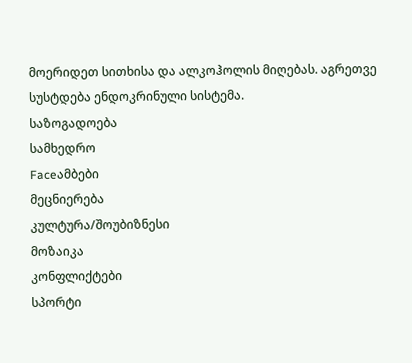მოერიდეთ სითხისა და ალკოჰოლის მიღებას. აგრეთვე სუსტდება ენდოკრინული სისტემა.
საზოგადოება
სამხედრო
Faceამბები
მეცნიერება
კულტურა/შოუბიზნესი
მოზაიკა
კონფლიქტები
სპორტი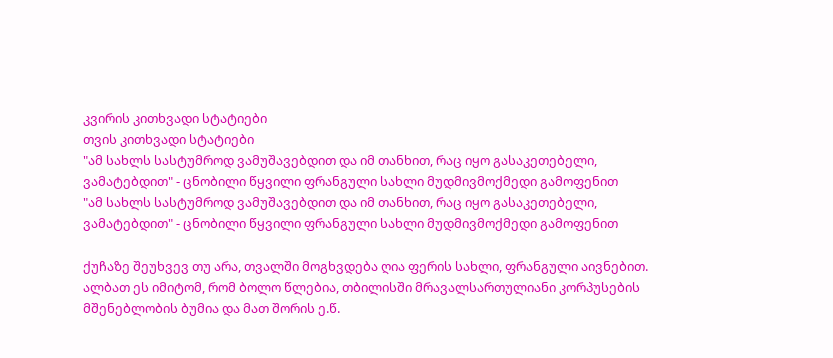კვირის კითხვადი სტატიები
თვის კითხვადი სტატიები
"ამ სახლს სასტუმროდ ვამუშავებდით და იმ თანხით, რაც იყო გასაკეთებელი, ვამატებდით" - ცნობილი წყვილი ფრანგული სახლი მუდმივმოქმედი გამოფენით
"ამ სახლს სასტუმროდ ვამუშავებდით და იმ თანხით, რაც იყო გასაკეთებელი, ვამატებდით" - ცნობილი წყვილი ფრანგული სახლი მუდმივმოქმედი გამოფენით

ქუჩაზე შეუხვევ თუ არა, თვალში მოგხვდება ღია ფერის სახლი, ფრანგული აივნებით. ალბათ ეს იმიტომ, რომ ბოლო წლებია, თბილისში მრავალსართულიანი კორპუსების მშენებლობის ბუმია და მათ შორის ე.წ.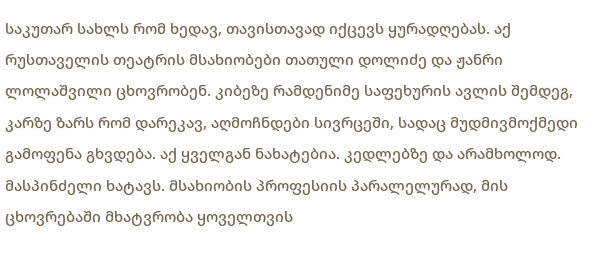საკუთარ სახლს რომ ხედავ, თავისთავად იქცევს ყურადღებას. აქ რუსთაველის თეატრის მსახიობები თათული დოლიძე და ჟანრი ლოლაშვილი ცხოვრობენ. კიბეზე რამდენიმე საფეხურის ავლის შემდეგ, კარზე ზარს რომ დარეკავ, აღმოჩნდები სივრცეში, სადაც მუდმივმოქმედი გამოფენა გხვდება. აქ ყველგან ნახატებია. კედლებზე და არამხოლოდ. მასპინძელი ხატავს. მსახიობის პროფესიის პარალელურად, მის ცხოვრებაში მხატვრობა ყოველთვის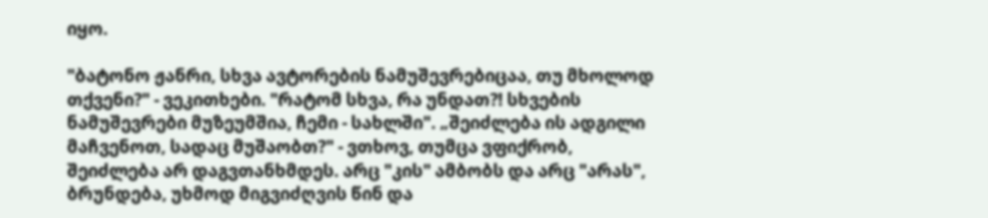იყო.

"ბატონო ჟანრი, სხვა ავტორების ნამუშევრებიცაა, თუ მხოლოდ თქვენი?" - ვეკითხები. "რატომ სხვა, რა უნდათ?! სხვების ნამუშევრები მუზეუმშია, ჩემი - სახლში". „შეიძლება ის ადგილი მაჩვენოთ, სადაც მუშაობთ?" - ვთხოვ, თუმცა ვფიქრობ, შეიძლება არ დაგვთანხმდეს. არც "კის" ამბობს და არც "არას", ბრუნდება, უხმოდ მიგვიძღვის წინ და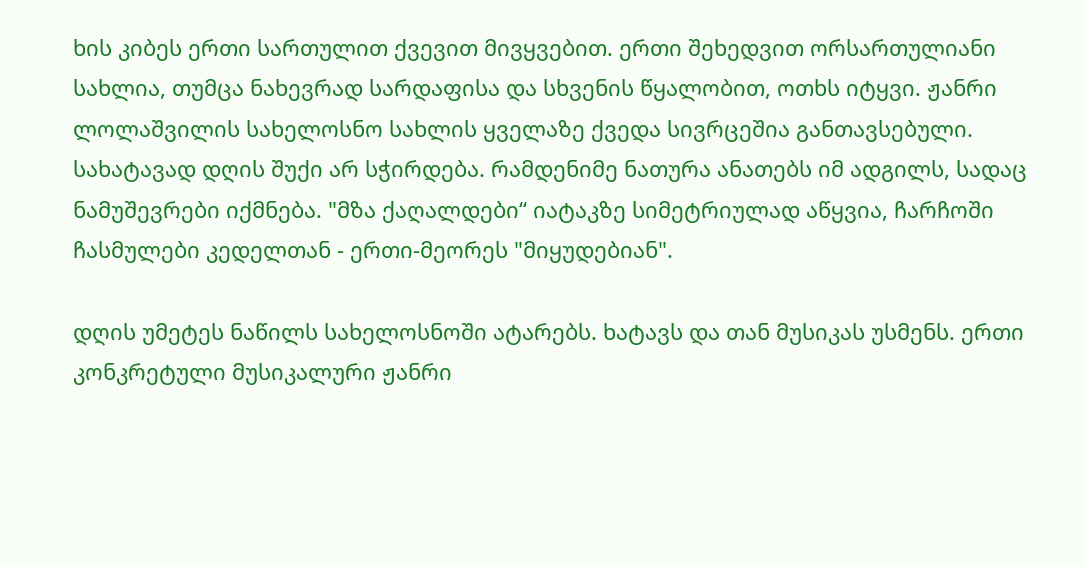ხის კიბეს ერთი სართულით ქვევით მივყვებით. ერთი შეხედვით ორსართულიანი სახლია, თუმცა ნახევრად სარდაფისა და სხვენის წყალობით, ოთხს იტყვი. ჟანრი ლოლაშვილის სახელოსნო სახლის ყველაზე ქვედა სივრცეშია განთავსებული. სახატავად დღის შუქი არ სჭირდება. რამდენიმე ნათურა ანათებს იმ ადგილს, სადაც ნამუშევრები იქმნება. "მზა ქაღალდები“ იატაკზე სიმეტრიულად აწყვია, ჩარჩოში ჩასმულები კედელთან - ერთი-მეორეს "მიყუდებიან".

დღის უმეტეს ნაწილს სახელოსნოში ატარებს. ხატავს და თან მუსიკას უსმენს. ერთი კონკრეტული მუსიკალური ჟანრი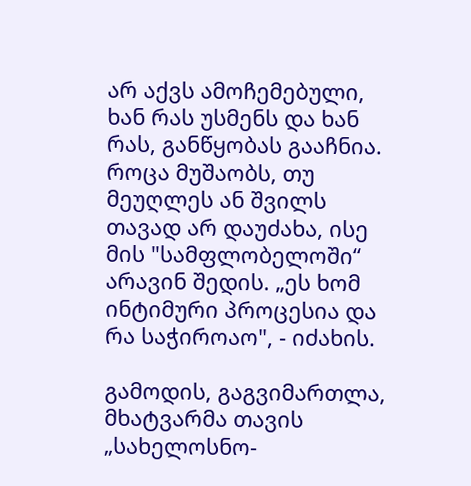არ აქვს ამოჩემებული, ხან რას უსმენს და ხან რას, განწყობას გააჩნია. როცა მუშაობს, თუ მეუღლეს ან შვილს თავად არ დაუძახა, ისე მის "სამფლობელოში“ არავინ შედის. „ეს ხომ ინტიმური პროცესია და რა საჭიროაო", - იძახის.

გამოდის, გაგვიმართლა, მხატვარმა თავის „სახელოსნო-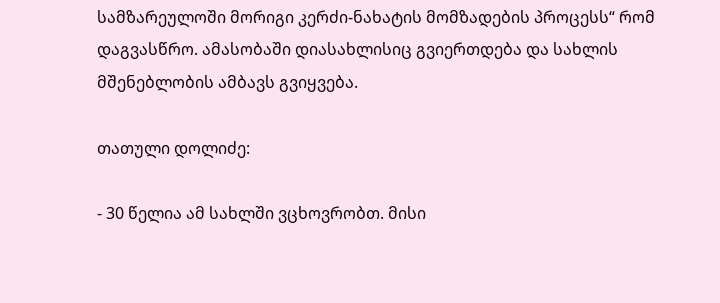სამზარეულოში მორიგი კერძი-ნახატის მომზადების პროცესს“ რომ დაგვასწრო. ამასობაში დიასახლისიც გვიერთდება და სახლის მშენებლობის ამბავს გვიყვება.

თათული დოლიძე:

- 30 წელია ამ სახლში ვცხოვრობთ. მისი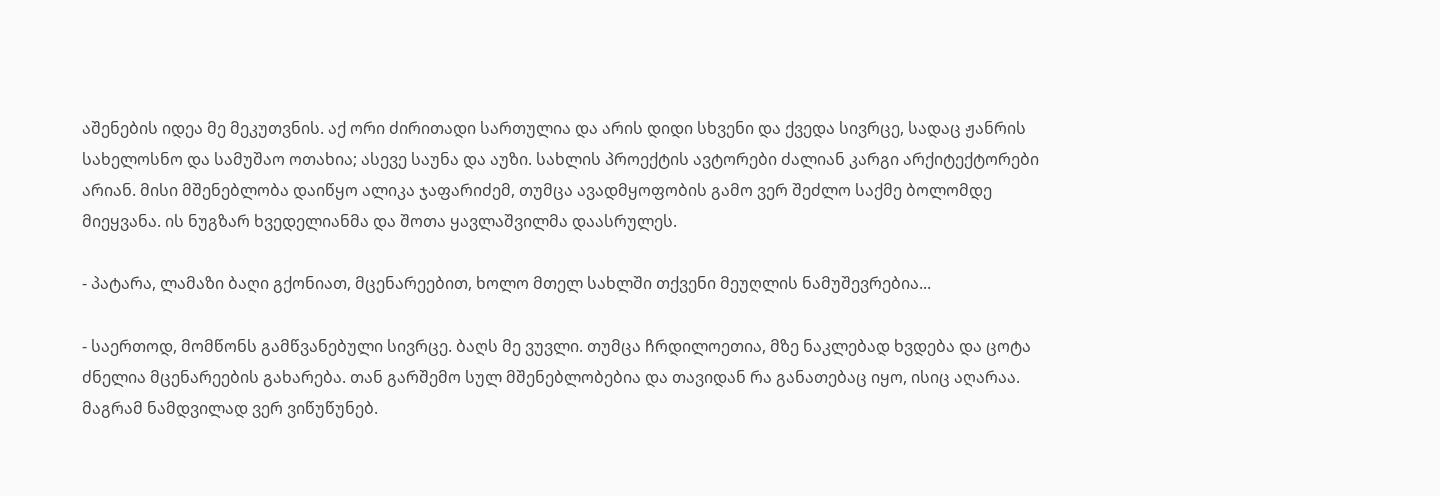აშენების იდეა მე მეკუთვნის. აქ ორი ძირითადი სართულია და არის დიდი სხვენი და ქვედა სივრცე, სადაც ჟანრის სახელოსნო და სამუშაო ოთახია; ასევე საუნა და აუზი. სახლის პროექტის ავტორები ძალიან კარგი არქიტექტორები არიან. მისი მშენებლობა დაიწყო ალიკა ჯაფარიძემ, თუმცა ავადმყოფობის გამო ვერ შეძლო საქმე ბოლომდე მიეყვანა. ის ნუგზარ ხვედელიანმა და შოთა ყავლაშვილმა დაასრულეს.

- პატარა, ლამაზი ბაღი გქონიათ, მცენარეებით, ხოლო მთელ სახლში თქვენი მეუღლის ნამუშევრებია...

- საერთოდ, მომწონს გამწვანებული სივრცე. ბაღს მე ვუვლი. თუმცა ჩრდილოეთია, მზე ნაკლებად ხვდება და ცოტა ძნელია მცენარეების გახარება. თან გარშემო სულ მშენებლობებია და თავიდან რა განათებაც იყო, ისიც აღარაა. მაგრამ ნამდვილად ვერ ვიწუწუნებ.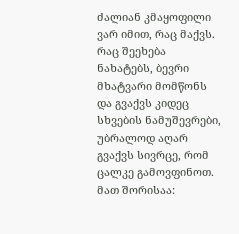ძალიან კმაყოფილი ვარ იმით, რაც მაქვს. რაც შეეხება ნახატებს, ბევრი მხატვარი მომწონს და გვაქვს კიდეც სხვების ნამუშევრები, უბრალოდ აღარ გვაქვს სივრცე, რომ ცალკე გამოვფინოთ. მათ შორისაა: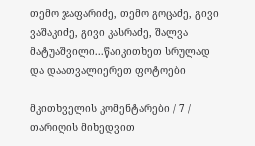თემო ჯაფარიძე, თემო გოცაძე, გივი ვაშაკიძე, გივი კასრაძე, შალვა მატუაშვილი...წაიკითხეთ სრულად და დაათვალიერეთ ფოტოები

მკითხველის კომენტარები / 7 /
თარიღის მიხედვით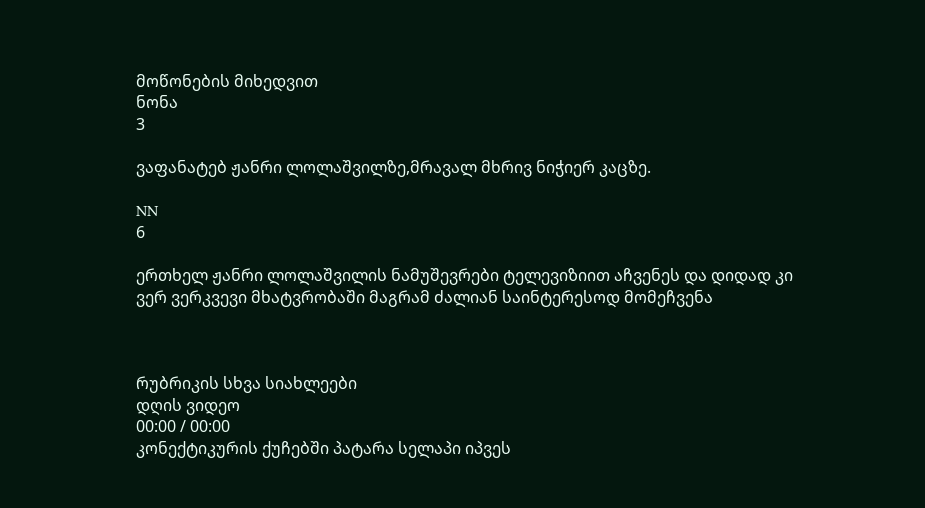მოწონების მიხედვით
ნონა
3

ვაფანატებ ჟანრი ლოლაშვილზე,მრავალ მხრივ ნიჭიერ კაცზე.

NN
6

ერთხელ ჟანრი ლოლაშვილის ნამუშევრები ტელევიზიით აჩვენეს და დიდად კი ვერ ვერკვევი მხატვრობაში მაგრამ ძალიან საინტერესოდ მომეჩვენა



რუბრიკის სხვა სიახლეები
დღის ვიდეო
00:00 / 00:00
კონექტიკურის ქუჩებში პატარა სელაპი იპვეს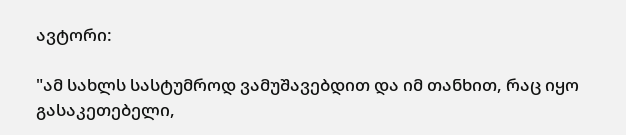ავტორი:

"ამ სახლს სასტუმროდ ვამუშავებდით და იმ თანხით, რაც იყო გასაკეთებელი,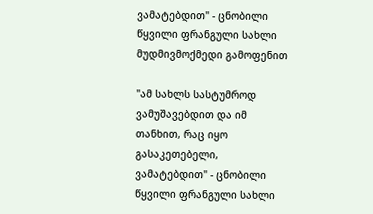ვამატებდით" - ცნობილი წყვილი ფრანგული სახლი მუდმივმოქმედი გამოფენით

"ამ სახლს სასტუმროდ ვამუშავებდით და იმ თანხით, რაც იყო გასაკეთებელი, ვამატებდით" - ცნობილი წყვილი ფრანგული სახლი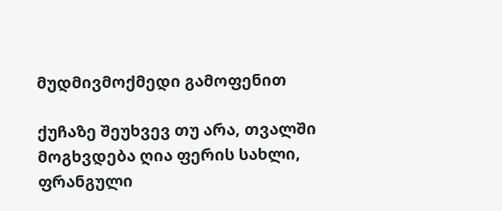მუდმივმოქმედი გამოფენით

ქუჩაზე შეუხვევ თუ არა, თვალში მოგხვდება ღია ფერის სახლი, ფრანგული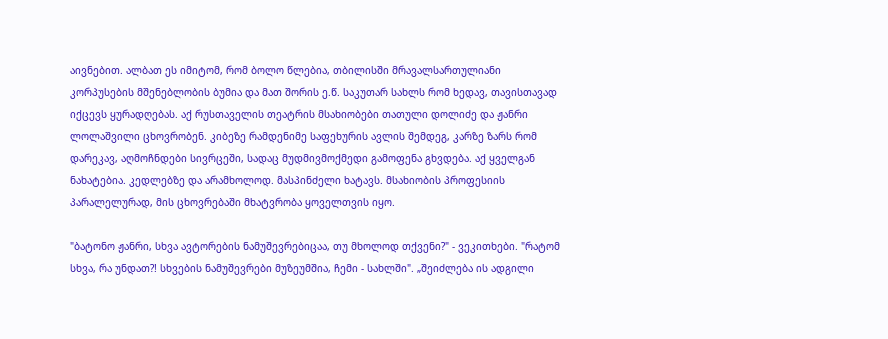აივნებით. ალბათ ეს იმიტომ, რომ ბოლო წლებია, თბილისში მრავალსართულიანი კორპუსების მშენებლობის ბუმია და მათ შორის ე.წ. საკუთარ სახლს რომ ხედავ, თავისთავად იქცევს ყურადღებას. აქ რუსთაველის თეატრის მსახიობები თათული დოლიძე და ჟანრი ლოლაშვილი ცხოვრობენ. კიბეზე რამდენიმე საფეხურის ავლის შემდეგ, კარზე ზარს რომ დარეკავ, აღმოჩნდები სივრცეში, სადაც მუდმივმოქმედი გამოფენა გხვდება. აქ ყველგან ნახატებია. კედლებზე და არამხოლოდ. მასპინძელი ხატავს. მსახიობის პროფესიის პარალელურად, მის ცხოვრებაში მხატვრობა ყოველთვის იყო.

"ბატონო ჟანრი, სხვა ავტორების ნამუშევრებიცაა, თუ მხოლოდ თქვენი?" - ვეკითხები. "რატომ სხვა, რა უნდათ?! სხვების ნამუშევრები მუზეუმშია, ჩემი - სახლში". „შეიძლება ის ადგილი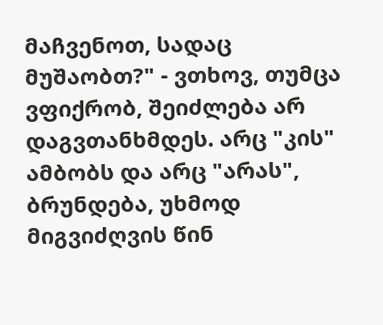მაჩვენოთ, სადაც მუშაობთ?" - ვთხოვ, თუმცა ვფიქრობ, შეიძლება არ დაგვთანხმდეს. არც "კის" ამბობს და არც "არას", ბრუნდება, უხმოდ მიგვიძღვის წინ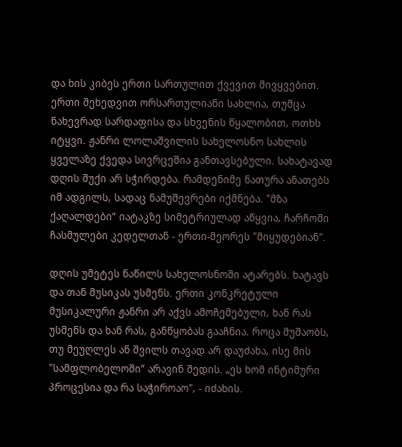და ხის კიბეს ერთი სართულით ქვევით მივყვებით. ერთი შეხედვით ორსართულიანი სახლია, თუმცა ნახევრად სარდაფისა და სხვენის წყალობით, ოთხს იტყვი. ჟანრი ლოლაშვილის სახელოსნო სახლის ყველაზე ქვედა სივრცეშია განთავსებული. სახატავად დღის შუქი არ სჭირდება. რამდენიმე ნათურა ანათებს იმ ადგილს, სადაც ნამუშევრები იქმნება. "მზა ქაღალდები“ იატაკზე სიმეტრიულად აწყვია, ჩარჩოში ჩასმულები კედელთან - ერთი-მეორეს "მიყუდებიან".

დღის უმეტეს ნაწილს სახელოსნოში ატარებს. ხატავს და თან მუსიკას უსმენს. ერთი კონკრეტული მუსიკალური ჟანრი არ აქვს ამოჩემებული, ხან რას უსმენს და ხან რას, განწყობას გააჩნია. როცა მუშაობს, თუ მეუღლეს ან შვილს თავად არ დაუძახა, ისე მის "სამფლობელოში“ არავინ შედის. „ეს ხომ ინტიმური პროცესია და რა საჭიროაო", - იძახის.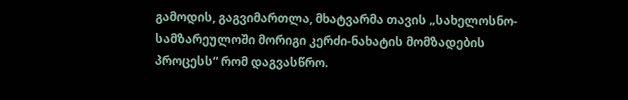გამოდის, გაგვიმართლა, მხატვარმა თავის „სახელოსნო-სამზარეულოში მორიგი კერძი-ნახატის მომზადების პროცესს“ რომ დაგვასწრო.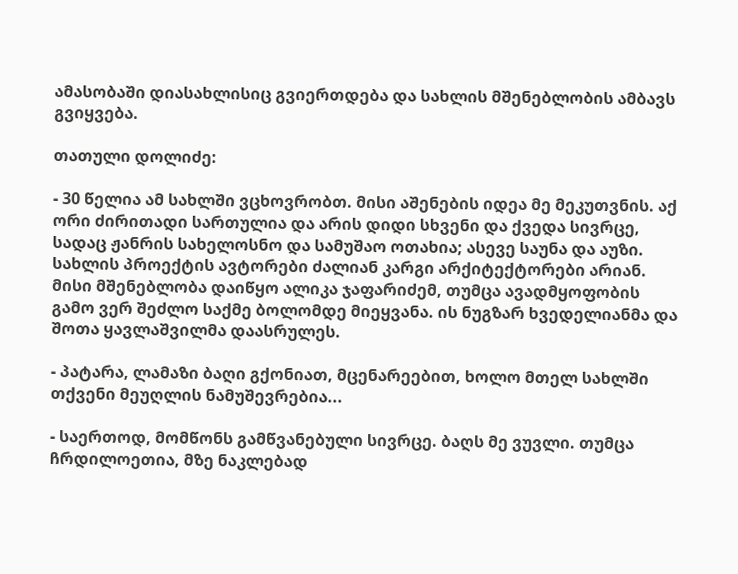ამასობაში დიასახლისიც გვიერთდება და სახლის მშენებლობის ამბავს გვიყვება.

თათული დოლიძე:

- 30 წელია ამ სახლში ვცხოვრობთ. მისი აშენების იდეა მე მეკუთვნის. აქ ორი ძირითადი სართულია და არის დიდი სხვენი და ქვედა სივრცე, სადაც ჟანრის სახელოსნო და სამუშაო ოთახია; ასევე საუნა და აუზი. სახლის პროექტის ავტორები ძალიან კარგი არქიტექტორები არიან. მისი მშენებლობა დაიწყო ალიკა ჯაფარიძემ, თუმცა ავადმყოფობის გამო ვერ შეძლო საქმე ბოლომდე მიეყვანა. ის ნუგზარ ხვედელიანმა და შოთა ყავლაშვილმა დაასრულეს.

- პატარა, ლამაზი ბაღი გქონიათ, მცენარეებით, ხოლო მთელ სახლში თქვენი მეუღლის ნამუშევრებია...

- საერთოდ, მომწონს გამწვანებული სივრცე. ბაღს მე ვუვლი. თუმცა ჩრდილოეთია, მზე ნაკლებად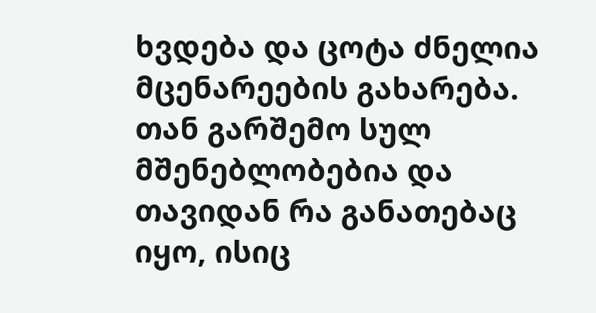ხვდება და ცოტა ძნელია მცენარეების გახარება. თან გარშემო სულ მშენებლობებია და თავიდან რა განათებაც იყო, ისიც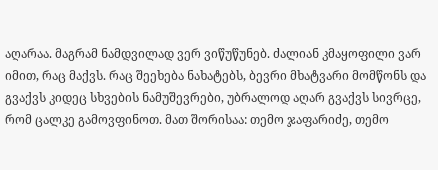აღარაა. მაგრამ ნამდვილად ვერ ვიწუწუნებ. ძალიან კმაყოფილი ვარ იმით, რაც მაქვს. რაც შეეხება ნახატებს, ბევრი მხატვარი მომწონს და გვაქვს კიდეც სხვების ნამუშევრები, უბრალოდ აღარ გვაქვს სივრცე, რომ ცალკე გამოვფინოთ. მათ შორისაა: თემო ჯაფარიძე, თემო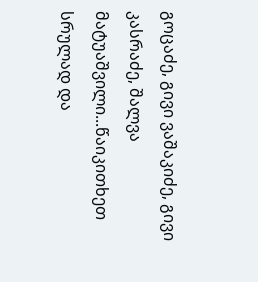გოცაძე, გივი ვაშაკიძე, გივი კასრაძე, შალვა მატუაშვილი...წაიკითხეთ სრულად და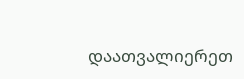დაათვალიერეთ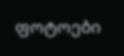ფოტოები